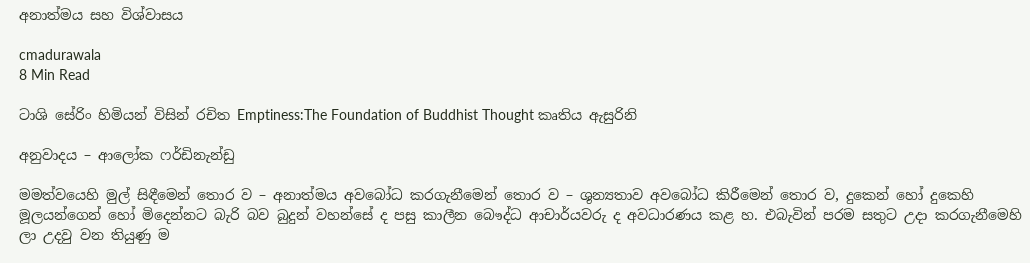අනාත්මය සහ විශ්වාසය

cmadurawala
8 Min Read

ටාශි සේරිං හිමියන් විසින් රචිත Emptiness:The Foundation of Buddhist Thought කෘතිය ඇසුරිනි

අනුවාදය – ආලෝක ෆර්ඩිනැන්ඩු

මමත්වයෙහි මුල් සිඳීමෙන් තොර ව – අනාත්මය අවබෝධ කරගැනීමෙන් තොර ව – ශුන්‍යතාව අවබෝධ කිරීමෙන් තොර ව, දුකෙන් හෝ දුකෙහි මූලයන්ගෙන් හෝ මිදෙන්නට බැරි බව බුදුන් වහන්සේ ද පසු කාලීන බෞද්ධ ආචාර්යවරු ද අවධාරණය කළ හ. එබැවින් පරම සතුට උදා කරගැනීමෙහි ලා උදවු වන තියුණු ම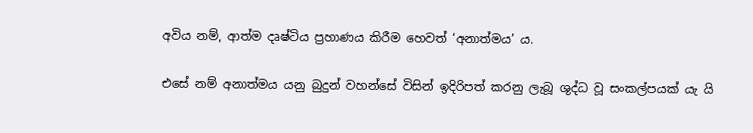අවිය නම්, ආත්ම දෘෂ්ටිය ප්‍රහාණය කිරීම හෙවත් ‘අනාත්මය’ ය.

එසේ නම් අනාත්මය යනු බුදුන් වහන්සේ විසින් ඉදිරිපත් කරනු ලැබූ ශුද්ධ වූ සංකල්පයක් යැ යි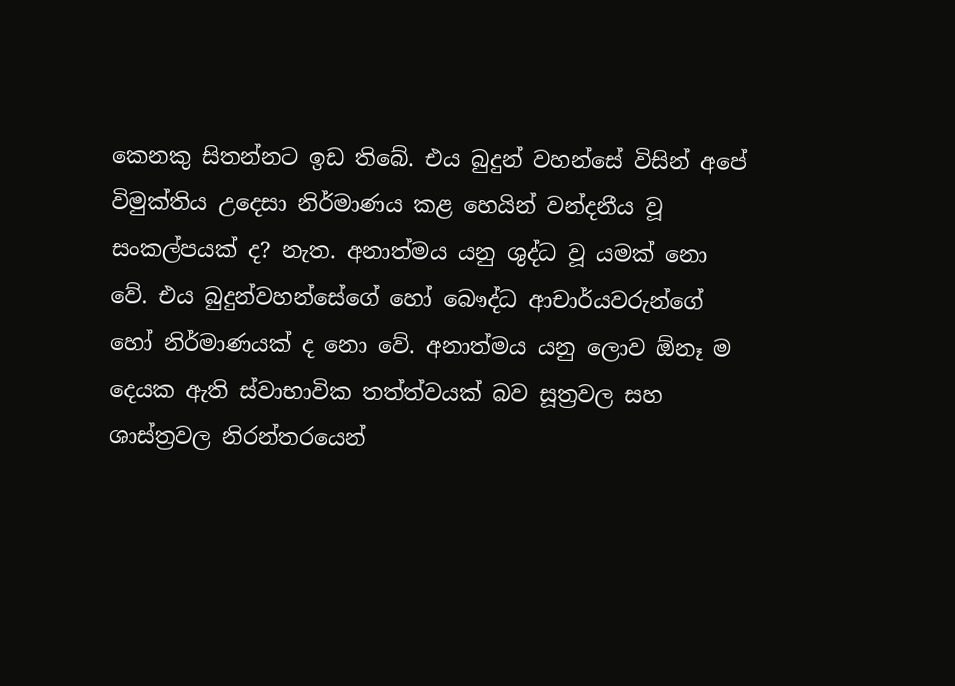කෙනකු සිතන්නට ඉඩ තිබේ. එය බුදුන් වහන්සේ විසින් අපේ විමුක්තිය උදෙසා නිර්මාණය කළ හෙයින් වන්දනීය වූ සංකල්පයක් ද? නැත. අනාත්මය යනු ශුද්ධ වූ යමක් නො වේ. එය බුදුන්වහන්සේගේ හෝ බෞද්ධ ආචාර්යවරුන්ගේ හෝ නිර්මාණයක් ද නො වේ. අනාත්මය යනු ලොව ඕනෑ ම දෙයක ඇති ස්වාභාවික තත්ත්වයක් බව සූත්‍රවල සහ ශාස්ත්‍රවල නිරන්තරයෙන්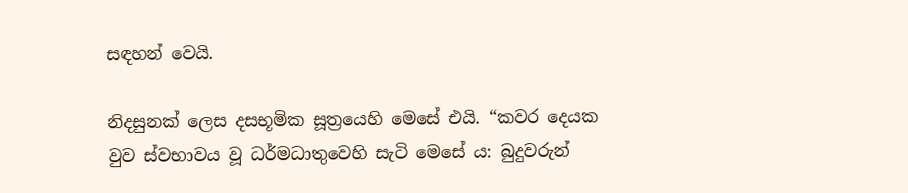සඳහන් වෙයි.

නිදසුනක් ලෙස දසභූමික සූත්‍රයෙහි මෙසේ එයි. “කවර දෙයක වුව ස්වභාවය වූ ධර්මධාතුවෙහි සැටි මෙසේ ය: බුදුවරුන්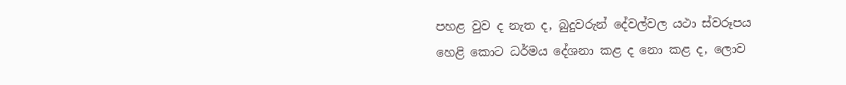පහළ වුව ද නැත ද, බුදුවරුන් දේවල්වල යථා ස්වරූපය හෙළි කොට ධර්මය දේශනා කළ ද නො කළ ද, ලොව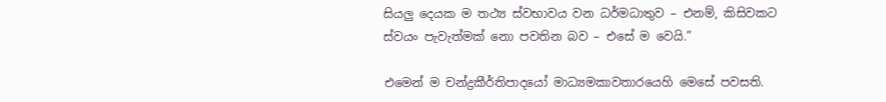සියලු‍ දෙයක ම තථ්‍ය ස්වභාවය වන ධර්මධාතුව – එනම්, කිසිවකට ස්වයං පැවැත්මක් නො පවතින බව – එසේ ම වෙයි.”

එමෙන් ම චන්ද්‍රකීර්තිපාදයෝ මාධ්‍යමකාවතාරයෙහි මෙසේ පවසති.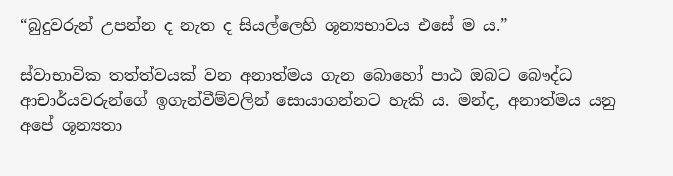“බුදුවරුන් උපන්න ද නැත ද සියල්ලෙහි ශූන්‍යභාවය එසේ ම ය.”

ස්වාභාවික තත්ත්වයක් වන අනාත්මය ගැන බොහෝ පාඨ ඔබට බෞද්ධ ආචාර්යවරුන්ගේ ඉගැන්වීම්වලින් සොයාගන්නට හැකි ය. මන්ද, අනාත්මය යනු අපේ ශූන්‍යතා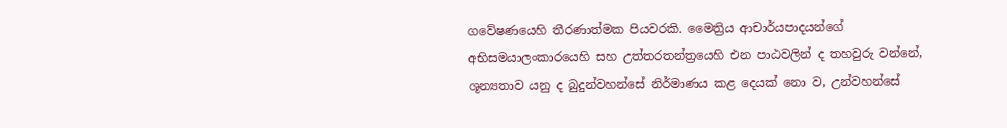ගවේෂණයෙහි තීරණාත්මක පියවරකි. මෛත්‍රිය ආචාර්යපාදයන්ගේ අභිසමයාලංකාරයෙහි සහ උත්තරතන්ත්‍රයෙහි එන පාඨවලින් ද තහවුරු වන්නේ, ශූන්‍යතාව යනු ද බුදුන්වහන්සේ නිර්මාණය කළ දෙයක් නො ව, උන්වහන්සේ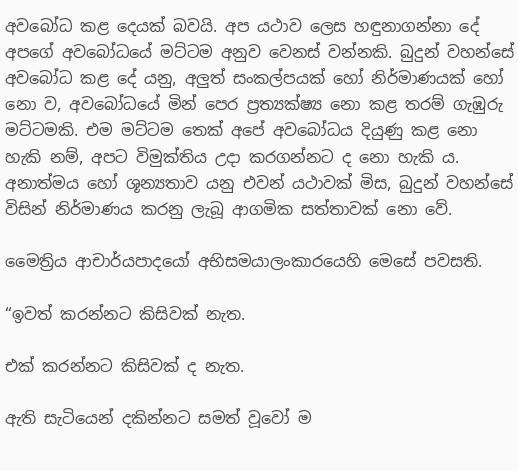අවබෝධ කළ දෙයක් බවයි. අප යථාව ලෙස හඳුනාගන්නා දේ අපගේ අවබෝධයේ මට්ටම අනුව වෙනස් වන්නකි. බුදුන් වහන්සේ අවබෝධ කළ දේ යනු, අලු‍ත් සංකල්පයක් හෝ නිර්මාණයක් හෝ නො ව, අවබෝධයේ මින් පෙර ප්‍රත්‍යක්ෂ්‍ය නො කළ තරම් ගැඹුරු මට්ටමකි. එම මට්ටම තෙක් අපේ අවබෝධය දියුණු කළ නො හැකි නම්, අපට විමුක්තිය උදා කරගන්නට ද නො හැකි ය. අනාත්මය හෝ ශූන්‍යතාව යනු එවන් යථාවක් මිස, බුදුන් වහන්සේ විසින් නිර්මාණය කරනු ලැබූ ආගමික සත්තාවක් නො වේ.

මෛත්‍රිය ආචාර්යපාදයෝ අභිසමයාලංකාරයෙහි මෙසේ පවසති.

“ඉවත් කරන්නට කිසිවක් නැත.

එක් කරන්නට කිසිවක් ද නැත.

ඇති සැටියෙන් දකින්නට සමත් වූවෝ ම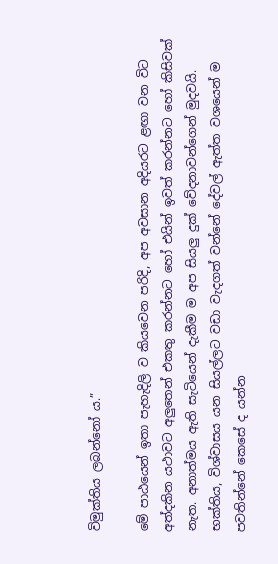විමුක්තිය ලබන්නෝ ය.”

මේ පාඨයෙන් ඉතා පැහැදිලි ව කියවෙන පරිදි, අප අවසාන අදියරට ළඟා වන විට අත්දකින යථාවට අලු‍තෙන් එකතු කරන්නට හෝ එයින් ඉවත් කරන්නට හෝ කිසිවක් නැත. අනාත්මය ඇති සැටියෙන් දැකීම ම අප සියලු‍ දුක් වේදනාවන්ගෙන් මුදවයි. භක්තිය, විශ්වාසය යන සියල්ලට වඩා වැදගත් වන්නේ දේවල් ඇත්ත වශයෙන් ම පවතින්නේ කෙසේ ද යන්න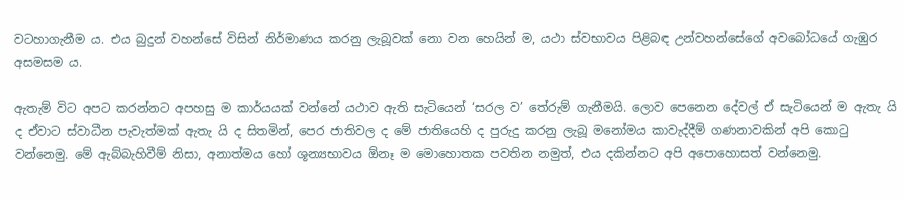වටහාගැනීම ය. එය බුදුන් වහන්සේ විසින් නිර්මාණය කරනු ලැබූවක් නො වන හෙයින් ම, යථා ස්වභාවය පිළිබඳ උන්වහන්සේගේ අවබෝධයේ ගැඹුර අසමසම ය.

ඇතැම් විට අපට කරන්නට අපහසු ම කාර්යයක් වන්නේ යථාව ඇති සැටියෙන් ‘සරල ව’ තේරුම් ගැනීමයි. ලොව පෙනෙන දේවල් ඒ සැටියෙන් ම ඇතැ යි ද ඒවාට ස්වාධීන පැවැත්මක් ඇතැ යි ද සිතමින්, පෙර ජාතිවල ද මේ ජාතියෙහි ද පුරුදු කරනු ලැබූ මනෝමය කාවැද්දීම් ගණනාවකින් අපි කොටු වන්නෙමු. මේ ඇබ්බැහිවීම් නිසා, අනාත්මය හෝ ශූන්‍යභාවය ඕනෑ ම මොහොතක පවතින නමුත්, එය දකින්නට අපි අපොහොසත් වන්නෙමු.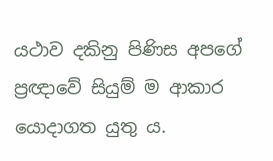යථාව දකිනු පිණිස අපගේ ප්‍රඥාවේ සියුම් ම ආකාර යොදාගත යුතු ය.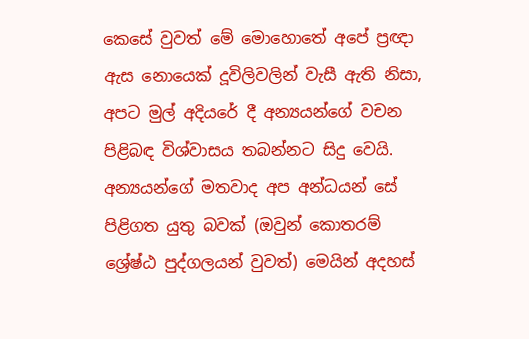කෙසේ වුවත් මේ මොහොතේ අපේ ප්‍රඥා ඇස නොයෙක් දූවිලිවලින් වැසී ඇති නිසා, අපට මුල් අදියරේ දී අන්‍යයන්ගේ වචන පිළිබඳ විශ්වාසය තබන්නට සිදු වෙයි. අන්‍යයන්ගේ මතවාද අප අන්ධයන් සේ පිළිගත යුතු බවක් (ඔවුන් කොතරම් ශ්‍රේෂ්ඨ පුද්ගලයන් වුවත්) මෙයින් අදහස්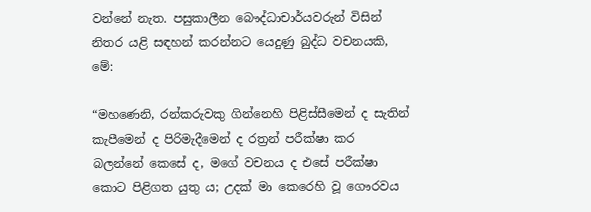වන්නේ නැත. පසුකාලීන බෞද්ධාචාර්යවරුන් විසින් නිතර යළි සඳහන් කරන්නට යෙදුණු බුද්ධ වචනයකි, මේ:

“මහණෙනි, රන්කරුවකු ගින්නෙහි පිළිස්සීමෙන් ද සැතින් කැපීමෙන් ද පිරිමැදීමෙන් ද රත්‍රන් පරීක්ෂා කර බලන්නේ කෙසේ ද, මගේ වචනය ද එසේ පරීක්ෂා කොට පිළිගත යුතු ය; උදක් මා කෙරෙහි වූ ගෞරවය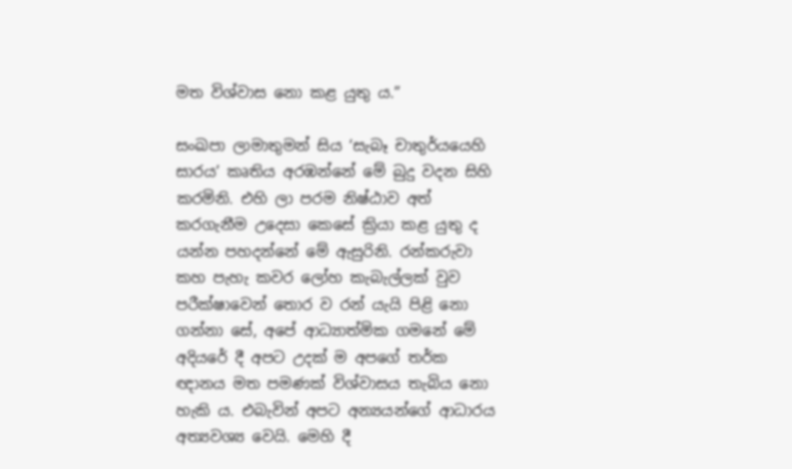මත විශ්වාස නො කළ යුතු ය.”

සංඛපා ලාමාතුමන් සිය ‘සැබෑ චාතුර්යයෙහි සාරය’ කෘතිය අරඹන්නේ මේ බුදු වදන සිහි කරමිනි. එහි ලා පරම නිෂ්ඨාව අත් කරගැනීම උදෙසා කෙසේ ක්‍රියා කළ යුතු ද යන්න පහදන්නේ මේ ඇසුරිනි. රන්කරුවා කහ පැහැ කවර ලෝහ කැබැල්ලක් වුව පරීක්ෂාවෙන් තොර ව රන් යැයි පිළි නො ගන්නා සේ, අපේ ආධ්‍යාත්මික ගමනේ මේ අදියරේ දී අපට උදක් ම අපගේ තර්ක ඥානය මත පමණක් විශ්වාසය තැබිය නො හැකි ය. එබැවින් අපට අන්‍යයන්ගේ ආධාරය අත්‍යවශ්‍ය වෙයි. මෙහි දී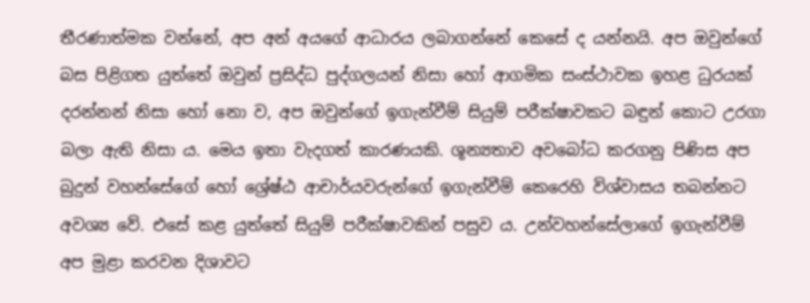තීරණාත්මක වන්නේ, අප අන් අයගේ ආධාරය ලබාගන්නේ කෙසේ ද යන්නයි. අප ඔවුන්ගේ බස පිළිගත යුත්තේ ඔවුන් ප්‍රසිද්ධ පුද්ගලයන් නිසා හෝ ආගමික සංස්ථාවක ඉහළ ධුරයක් දරන්නන් නිසා හෝ නො ව, අප ඔවුන්ගේ ඉගැන්වීම් සියුම් පරීක්ෂාවකට බඳුන් කොට උරගා බලා ඇති නිසා ය. මෙය ඉතා වැදගත් කාරණයකි. ශූන්‍යතාව අවබෝධ කරගනු පිණිස අප බුදුන් වහන්සේගේ හෝ ශ්‍රේෂ්ඨ ආචාර්යවරුන්ගේ ඉගැන්වීම් කෙරෙහි විශ්වාසය තබන්නට අවශ්‍ය වේ. එසේ කළ යුත්තේ සියුම් පරීක්ෂාවකින් පසුව ය. උන්වහන්සේලාගේ ඉගැන්වීම් අප මුළා කරවන දිශාවට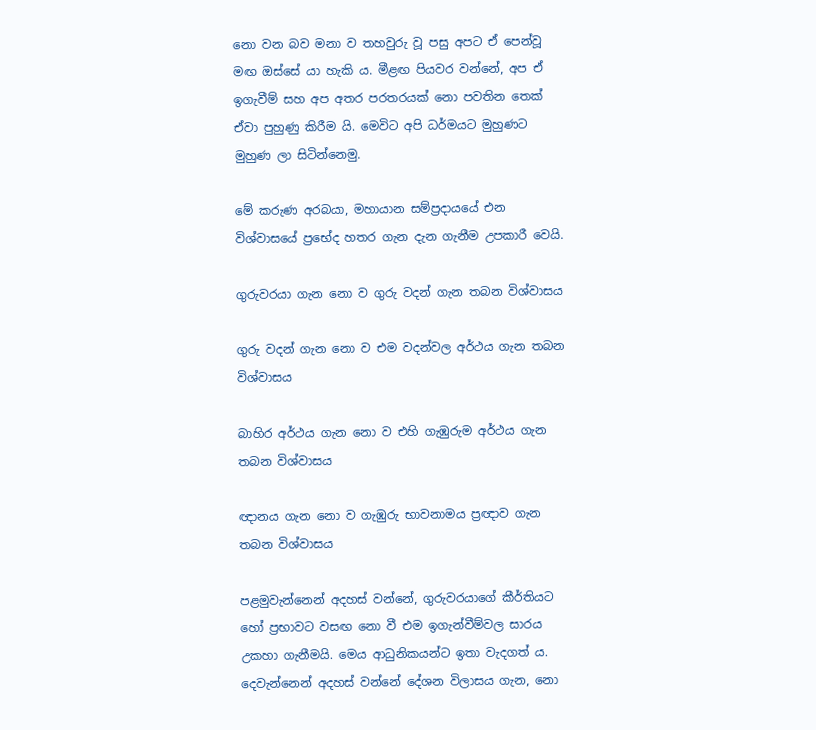නො වන බව මනා ව තහවුරු වූ පසු අපට ඒ පෙන්වූ මඟ ඔස්සේ යා හැකි ය. මීළඟ පියවර වන්නේ, අප ඒ ඉගැවීම් සහ අප අතර පරතරයක් නො පවතින තෙක් ඒවා පුහුණු කිරීම යි. මෙවිට අපි ධර්මයට මුහුණට මුහුණ ලා සිටින්නෙමු.

මේ කරුණ අරබයා, මහායාන සම්ප්‍රදායයේ එන විශ්වාසයේ ප්‍රභේද හතර ගැන දැන ගැනීම උපකාරී වෙයි.

ගුරුවරයා ගැන නො ව ගුරු වදන් ගැන තබන විශ්වාසය

ගුරු වදන් ගැන නො ව එම වදන්වල අර්ථය ගැන තබන විශ්වාසය

බාහිර අර්ථය ගැන නො ව එහි ගැඹුරුම අර්ථය ගැන තබන විශ්වාසය

ඥානය ගැන නො ව ගැඹුරු භාවනාමය ප්‍රඥාව ගැන තබන විශ්වාසය

පළමුවැන්නෙන් අදහස් වන්නේ, ගුරුවරයාගේ කීර්තියට හෝ ප්‍රභාවට වසඟ නො වී එම ඉගැන්වීම්වල සාරය උකහා ගැනීමයි. මෙය ආධුනිකයන්ට ඉතා වැදගත් ය. දෙවැන්නෙන් අදහස් වන්නේ දේශන විලාසය ගැන, නො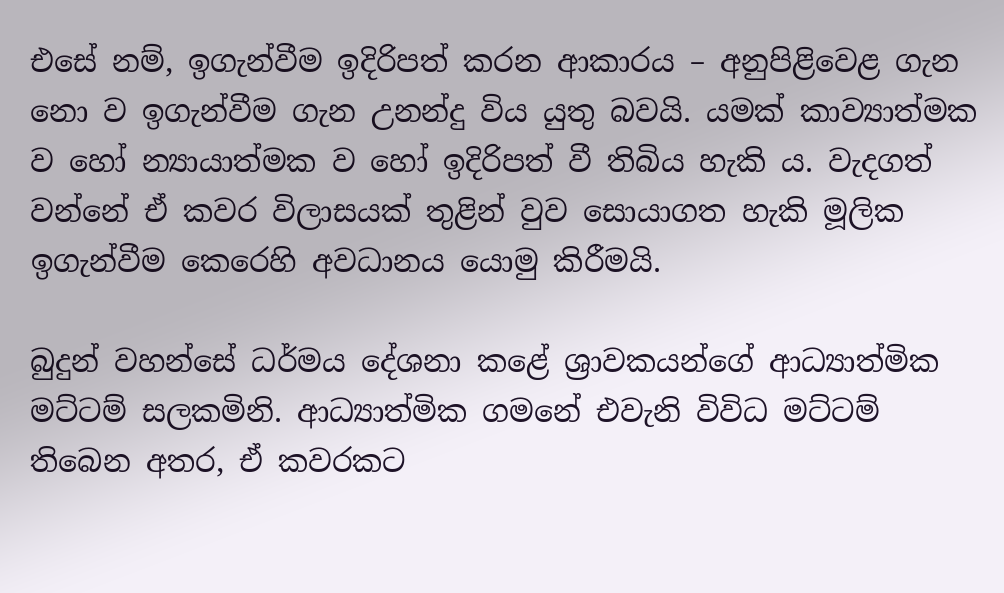එසේ නම්, ඉගැන්වීම ඉදිරිපත් කරන ආකාරය – අනුපිළිවෙළ ගැන නො ව ඉගැන්වීම ගැන උනන්දු විය යුතු බවයි. යමක් කාව්‍යාත්මක ව හෝ න්‍යායාත්මක ව හෝ ඉදිරිපත් වී තිබිය හැකි ය. වැදගත් වන්නේ ඒ කවර විලාසයක් තුළින් වුව සොයාගත හැකි මූලික ඉගැන්වීම කෙරෙහි අවධානය යොමු කිරීමයි.

බුදුන් වහන්සේ ධර්මය දේශනා කළේ ශ්‍රාවකයන්ගේ ආධ්‍යාත්මික මට්ටම් සලකමිනි. ආධ්‍යාත්මික ගමනේ එවැනි විවිධ මට්ටම් තිබෙන අතර, ඒ කවරකට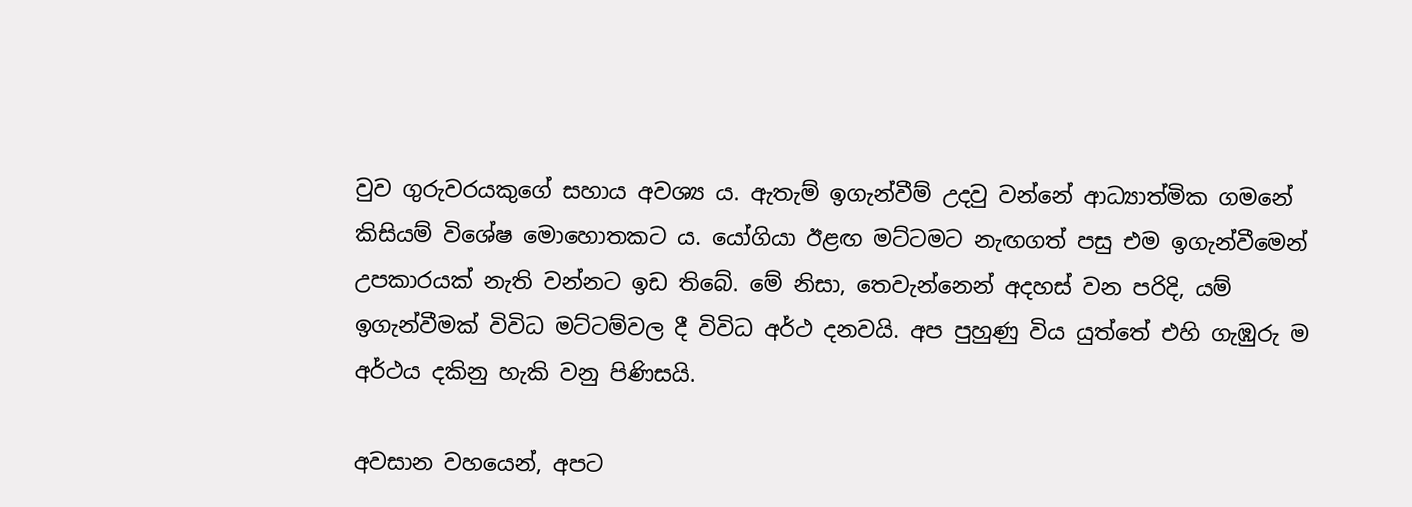වුව ගුරුවරයකුගේ සහාය අවශ්‍ය ය. ඇතැම් ඉගැන්වීම් උදවු වන්නේ ආධ්‍යාත්මික ගමනේ කිසියම් විශේෂ මොහොතකට ය. යෝගියා ඊළඟ මට්ටමට නැඟගත් පසු එම ඉගැන්වීමෙන් උපකාරයක් නැති වන්නට ඉඩ තිබේ. මේ නිසා, තෙවැන්නෙන් අදහස් වන පරිදි, යම් ඉගැන්වීමක් විවිධ මට්ටම්වල දී විවිධ අර්ථ දනවයි. අප පුහුණු විය යුත්තේ එහි ගැඹුරු ම අර්ථය දකිනු හැකි වනු පිණිසයි.

අවසාන වහයෙන්, අපට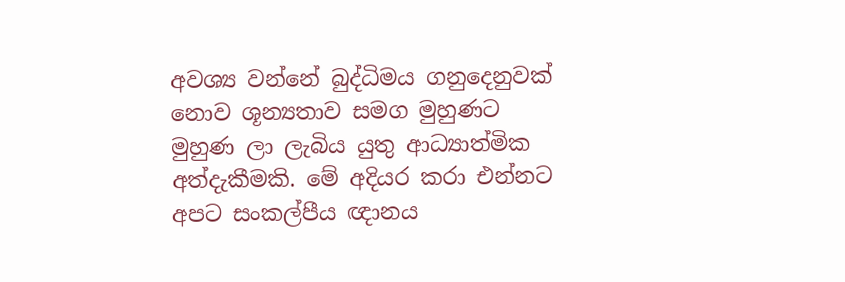අවශ්‍ය වන්නේ බුද්ධිමය ගනුදෙනුවක් නොව ශූන්‍යතාව සමග මුහුණට මුහුණ ලා ලැබිය යුතු ආධ්‍යාත්මික අත්දැකීමකි. මේ අදියර කරා එන්නට අපට සංකල්පීය ඥානය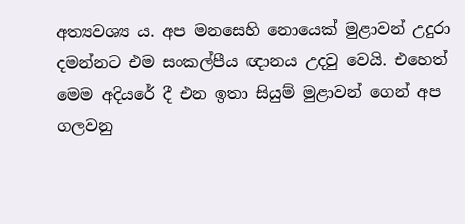අත්‍යවශ්‍ය ය. අප මනසෙහි නොයෙක් මුළාවන් උදුරා දමන්නට එම සංකල්පීය ඥානය උදවු වෙයි. එහෙත් මෙම අදියරේ දී එන ඉතා සියුම් මුළාවන් ගෙන් අප ගලවනු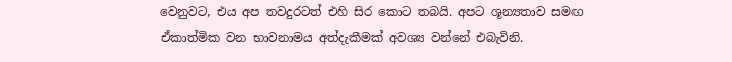වෙනුවට, එය අප තවදුරටත් එහි සිර කොට තබයි. අපට ශූන්‍යතාව සමඟ ඒකාත්මික වන භාවනාමය අත්දැකීමක් අවශ්‍ය වන්නේ එබැවිනි.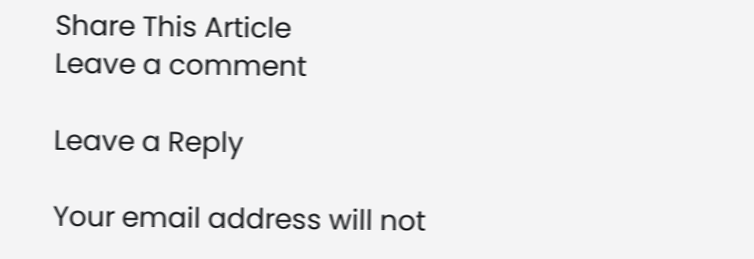Share This Article
Leave a comment

Leave a Reply

Your email address will not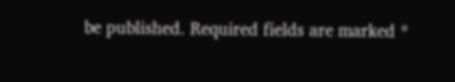be published. Required fields are marked *